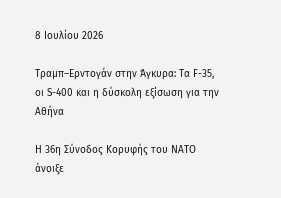8 Ιουλίου 2026

Τραμπ–Ερντογάν στην Άγκυρα: Τα F-35, οι S-400 και η δύσκολη εξίσωση για την Αθήνα

Η 36η Σύνοδος Κορυφής του ΝΑΤΟ άνοιξε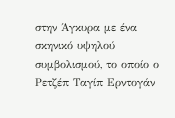στην Άγκυρα με ένα σκηνικό υψηλού συμβολισμού, το οποίο ο Ρετζέπ Ταγίπ Ερντογάν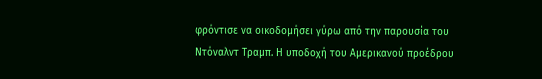φρόντισε να οικοδομήσει γύρω από την παρουσία του Ντόναλντ Τραμπ. Η υποδοχή του Αμερικανού προέδρου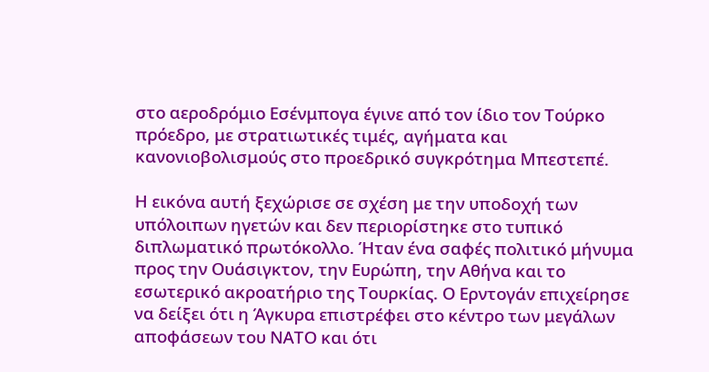στο αεροδρόμιο Εσένμπογα έγινε από τον ίδιο τον Τούρκο πρόεδρο, με στρατιωτικές τιμές, αγήματα και κανονιοβολισμούς στο προεδρικό συγκρότημα Μπεστεπέ.

Η εικόνα αυτή ξεχώρισε σε σχέση με την υποδοχή των υπόλοιπων ηγετών και δεν περιορίστηκε στο τυπικό διπλωματικό πρωτόκολλο. Ήταν ένα σαφές πολιτικό μήνυμα προς την Ουάσιγκτον, την Ευρώπη, την Αθήνα και το εσωτερικό ακροατήριο της Τουρκίας. Ο Ερντογάν επιχείρησε να δείξει ότι η Άγκυρα επιστρέφει στο κέντρο των μεγάλων αποφάσεων του ΝΑΤΟ και ότι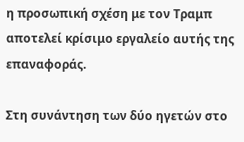η προσωπική σχέση με τον Τραμπ αποτελεί κρίσιμο εργαλείο αυτής της επαναφοράς.

Στη συνάντηση των δύο ηγετών στο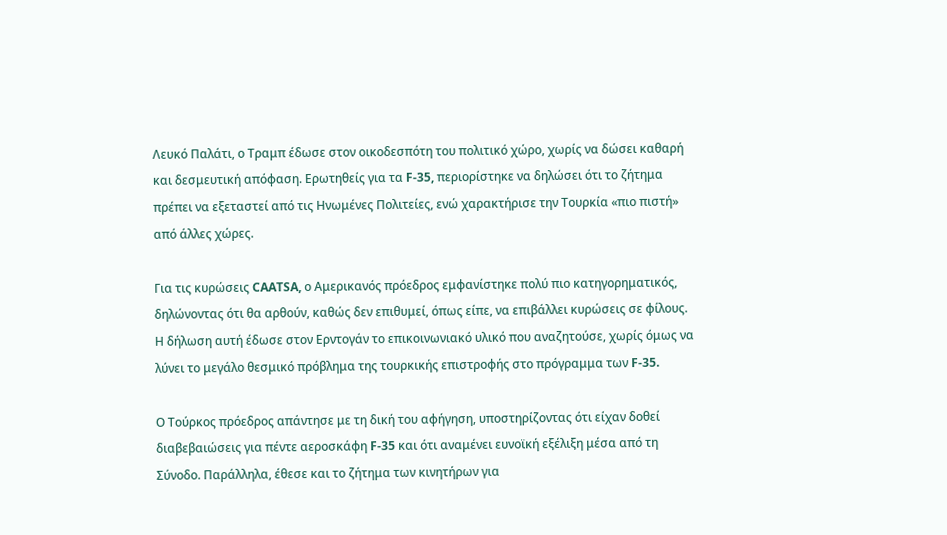Λευκό Παλάτι, ο Τραμπ έδωσε στον οικοδεσπότη του πολιτικό χώρο, χωρίς να δώσει καθαρή και δεσμευτική απόφαση. Ερωτηθείς για τα F-35, περιορίστηκε να δηλώσει ότι το ζήτημα πρέπει να εξεταστεί από τις Ηνωμένες Πολιτείες, ενώ χαρακτήρισε την Τουρκία «πιο πιστή» από άλλες χώρες.

Για τις κυρώσεις CAATSA, ο Αμερικανός πρόεδρος εμφανίστηκε πολύ πιο κατηγορηματικός, δηλώνοντας ότι θα αρθούν, καθώς δεν επιθυμεί, όπως είπε, να επιβάλλει κυρώσεις σε φίλους. Η δήλωση αυτή έδωσε στον Ερντογάν το επικοινωνιακό υλικό που αναζητούσε, χωρίς όμως να λύνει το μεγάλο θεσμικό πρόβλημα της τουρκικής επιστροφής στο πρόγραμμα των F-35.

Ο Τούρκος πρόεδρος απάντησε με τη δική του αφήγηση, υποστηρίζοντας ότι είχαν δοθεί διαβεβαιώσεις για πέντε αεροσκάφη F-35 και ότι αναμένει ευνοϊκή εξέλιξη μέσα από τη Σύνοδο. Παράλληλα, έθεσε και το ζήτημα των κινητήρων για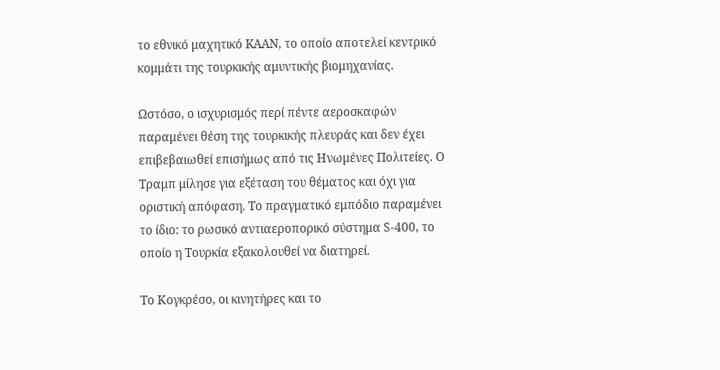το εθνικό μαχητικό KAAN, το οποίο αποτελεί κεντρικό κομμάτι της τουρκικής αμυντικής βιομηχανίας.

Ωστόσο, ο ισχυρισμός περί πέντε αεροσκαφών παραμένει θέση της τουρκικής πλευράς και δεν έχει επιβεβαιωθεί επισήμως από τις Ηνωμένες Πολιτείες. Ο Τραμπ μίλησε για εξέταση του θέματος και όχι για οριστική απόφαση. Το πραγματικό εμπόδιο παραμένει το ίδιο: το ρωσικό αντιαεροπορικό σύστημα S-400, το οποίο η Τουρκία εξακολουθεί να διατηρεί.

Το Κογκρέσο, οι κινητήρες και το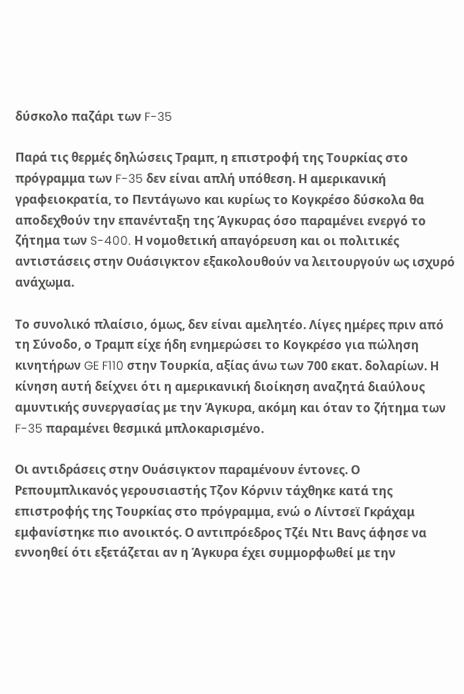δύσκολο παζάρι των F-35

Παρά τις θερμές δηλώσεις Τραμπ, η επιστροφή της Τουρκίας στο πρόγραμμα των F-35 δεν είναι απλή υπόθεση. Η αμερικανική γραφειοκρατία, το Πεντάγωνο και κυρίως το Κογκρέσο δύσκολα θα αποδεχθούν την επανένταξη της Άγκυρας όσο παραμένει ενεργό το ζήτημα των S-400. Η νομοθετική απαγόρευση και οι πολιτικές αντιστάσεις στην Ουάσιγκτον εξακολουθούν να λειτουργούν ως ισχυρό ανάχωμα.

Το συνολικό πλαίσιο, όμως, δεν είναι αμελητέο. Λίγες ημέρες πριν από τη Σύνοδο, ο Τραμπ είχε ήδη ενημερώσει το Κογκρέσο για πώληση κινητήρων GE F110 στην Τουρκία, αξίας άνω των 700 εκατ. δολαρίων. Η κίνηση αυτή δείχνει ότι η αμερικανική διοίκηση αναζητά διαύλους αμυντικής συνεργασίας με την Άγκυρα, ακόμη και όταν το ζήτημα των F-35 παραμένει θεσμικά μπλοκαρισμένο.

Οι αντιδράσεις στην Ουάσιγκτον παραμένουν έντονες. Ο Ρεπουμπλικανός γερουσιαστής Τζον Κόρνιν τάχθηκε κατά της επιστροφής της Τουρκίας στο πρόγραμμα, ενώ ο Λίντσεϊ Γκράχαμ εμφανίστηκε πιο ανοικτός. Ο αντιπρόεδρος Τζέι Ντι Βανς άφησε να εννοηθεί ότι εξετάζεται αν η Άγκυρα έχει συμμορφωθεί με την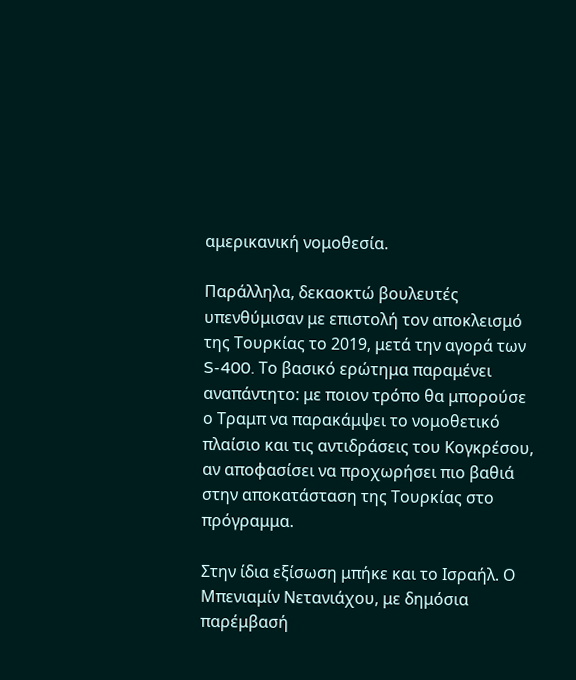αμερικανική νομοθεσία.

Παράλληλα, δεκαοκτώ βουλευτές υπενθύμισαν με επιστολή τον αποκλεισμό της Τουρκίας το 2019, μετά την αγορά των S-400. Το βασικό ερώτημα παραμένει αναπάντητο: με ποιον τρόπο θα μπορούσε ο Τραμπ να παρακάμψει το νομοθετικό πλαίσιο και τις αντιδράσεις του Κογκρέσου, αν αποφασίσει να προχωρήσει πιο βαθιά στην αποκατάσταση της Τουρκίας στο πρόγραμμα.

Στην ίδια εξίσωση μπήκε και το Ισραήλ. Ο Μπενιαμίν Νετανιάχου, με δημόσια παρέμβασή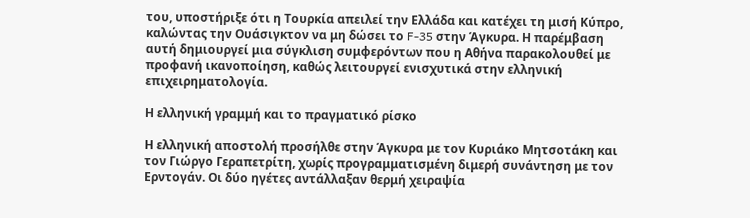του, υποστήριξε ότι η Τουρκία απειλεί την Ελλάδα και κατέχει τη μισή Κύπρο, καλώντας την Ουάσιγκτον να μη δώσει το F-35 στην Άγκυρα. Η παρέμβαση αυτή δημιουργεί μια σύγκλιση συμφερόντων που η Αθήνα παρακολουθεί με προφανή ικανοποίηση, καθώς λειτουργεί ενισχυτικά στην ελληνική επιχειρηματολογία.

Η ελληνική γραμμή και το πραγματικό ρίσκο

Η ελληνική αποστολή προσήλθε στην Άγκυρα με τον Κυριάκο Μητσοτάκη και τον Γιώργο Γεραπετρίτη, χωρίς προγραμματισμένη διμερή συνάντηση με τον Ερντογάν. Οι δύο ηγέτες αντάλλαξαν θερμή χειραψία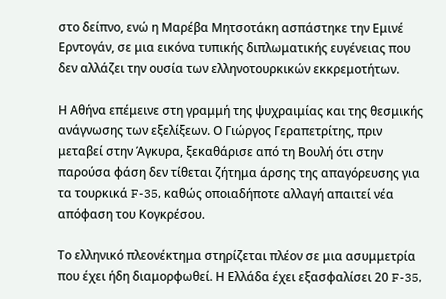στο δείπνο, ενώ η Μαρέβα Μητσοτάκη ασπάστηκε την Εμινέ Ερντογάν, σε μια εικόνα τυπικής διπλωματικής ευγένειας που δεν αλλάζει την ουσία των ελληνοτουρκικών εκκρεμοτήτων.

Η Αθήνα επέμεινε στη γραμμή της ψυχραιμίας και της θεσμικής ανάγνωσης των εξελίξεων. Ο Γιώργος Γεραπετρίτης, πριν μεταβεί στην Άγκυρα, ξεκαθάρισε από τη Βουλή ότι στην παρούσα φάση δεν τίθεται ζήτημα άρσης της απαγόρευσης για τα τουρκικά F-35, καθώς οποιαδήποτε αλλαγή απαιτεί νέα απόφαση του Κογκρέσου.

Το ελληνικό πλεονέκτημα στηρίζεται πλέον σε μια ασυμμετρία που έχει ήδη διαμορφωθεί. Η Ελλάδα έχει εξασφαλίσει 20 F-35,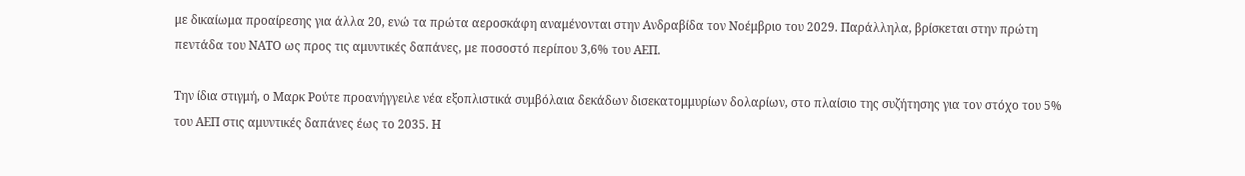με δικαίωμα προαίρεσης για άλλα 20, ενώ τα πρώτα αεροσκάφη αναμένονται στην Ανδραβίδα τον Νοέμβριο του 2029. Παράλληλα, βρίσκεται στην πρώτη πεντάδα του ΝΑΤΟ ως προς τις αμυντικές δαπάνες, με ποσοστό περίπου 3,6% του ΑΕΠ.

Την ίδια στιγμή, ο Μαρκ Ρούτε προανήγγειλε νέα εξοπλιστικά συμβόλαια δεκάδων δισεκατομμυρίων δολαρίων, στο πλαίσιο της συζήτησης για τον στόχο του 5% του ΑΕΠ στις αμυντικές δαπάνες έως το 2035. Η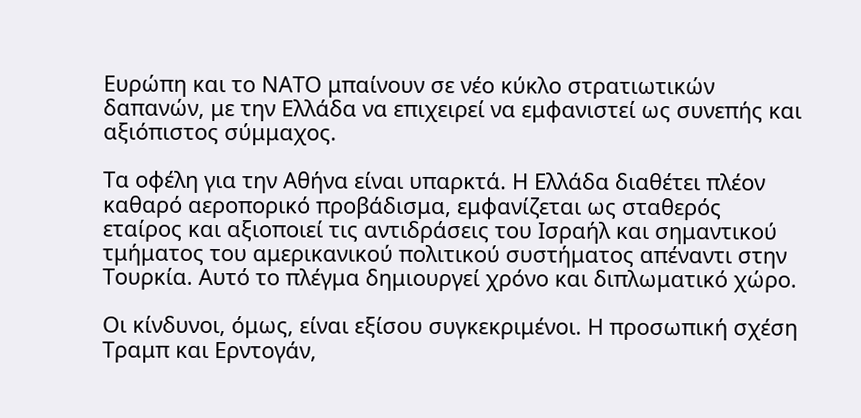Ευρώπη και το ΝΑΤΟ μπαίνουν σε νέο κύκλο στρατιωτικών δαπανών, με την Ελλάδα να επιχειρεί να εμφανιστεί ως συνεπής και αξιόπιστος σύμμαχος.

Τα οφέλη για την Αθήνα είναι υπαρκτά. Η Ελλάδα διαθέτει πλέον καθαρό αεροπορικό προβάδισμα, εμφανίζεται ως σταθερός εταίρος και αξιοποιεί τις αντιδράσεις του Ισραήλ και σημαντικού τμήματος του αμερικανικού πολιτικού συστήματος απέναντι στην Τουρκία. Αυτό το πλέγμα δημιουργεί χρόνο και διπλωματικό χώρο.

Οι κίνδυνοι, όμως, είναι εξίσου συγκεκριμένοι. Η προσωπική σχέση Τραμπ και Ερντογάν,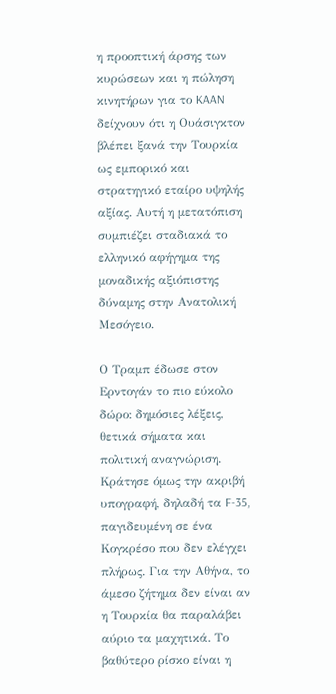η προοπτική άρσης των κυρώσεων και η πώληση κινητήρων για το KAAN δείχνουν ότι η Ουάσιγκτον βλέπει ξανά την Τουρκία ως εμπορικό και στρατηγικό εταίρο υψηλής αξίας. Αυτή η μετατόπιση συμπιέζει σταδιακά το ελληνικό αφήγημα της μοναδικής αξιόπιστης δύναμης στην Ανατολική Μεσόγειο.

Ο Τραμπ έδωσε στον Ερντογάν το πιο εύκολο δώρο: δημόσιες λέξεις, θετικά σήματα και πολιτική αναγνώριση. Κράτησε όμως την ακριβή υπογραφή, δηλαδή τα F-35, παγιδευμένη σε ένα Κογκρέσο που δεν ελέγχει πλήρως. Για την Αθήνα, το άμεσο ζήτημα δεν είναι αν η Τουρκία θα παραλάβει αύριο τα μαχητικά. Το βαθύτερο ρίσκο είναι η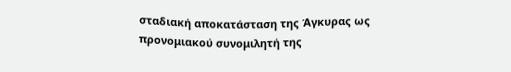σταδιακή αποκατάσταση της Άγκυρας ως προνομιακού συνομιλητή της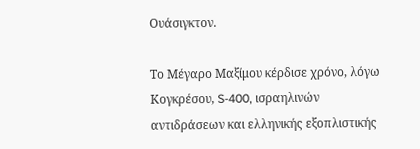Ουάσιγκτον.

Το Μέγαρο Μαξίμου κέρδισε χρόνο, λόγω Κογκρέσου, S-400, ισραηλινών αντιδράσεων και ελληνικής εξοπλιστικής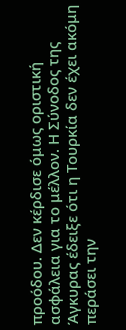προόδου. Δεν κέρδισε όμως οριστική ασφάλεια για το μέλλον. Η Σύνοδος της Άγκυρας έδειξε ότι η Τουρκία δεν έχει ακόμη περάσει την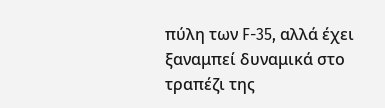πύλη των F-35, αλλά έχει ξαναμπεί δυναμικά στο τραπέζι της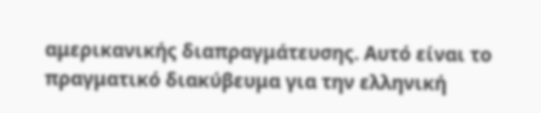αμερικανικής διαπραγμάτευσης. Αυτό είναι το πραγματικό διακύβευμα για την ελληνική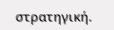στρατηγική.